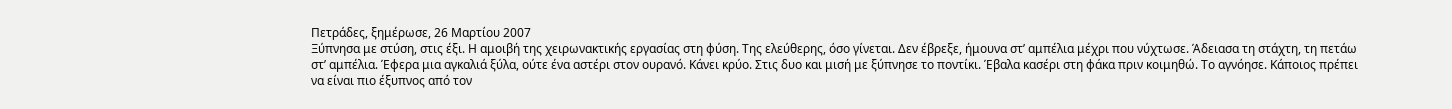Πετράδες, ξημέρωσε, 26 Μαρτίου 2007
Ξύπνησα με στύση, στις έξι. Η αμοιβή της χειρωνακτικής εργασίας στη φύση. Της ελεύθερης, όσο γίνεται. Δεν έβρεξε, ήμουνα στ’ αμπέλια μέχρι που νύχτωσε. Άδειασα τη στάχτη, τη πετάω στ’ αμπέλια. Έφερα μια αγκαλιά ξύλα, ούτε ένα αστέρι στον ουρανό. Κάνει κρύο. Στις δυο και μισή με ξύπνησε το ποντίκι. Έβαλα κασέρι στη φάκα πριν κοιμηθώ. Το αγνόησε. Κάποιος πρέπει να είναι πιο έξυπνος από τον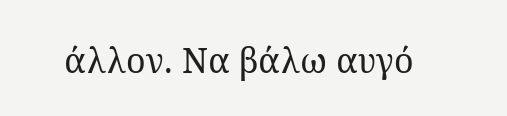άλλον. Να βάλω αυγό